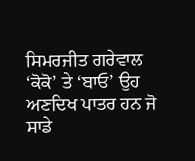ਸਿਮਰਜੀਤ ਗਰੇਵਾਲ
‘ਕੋਕੋ’ ਤੇ ‘ਬਾਓ’ ਉਹ ਅਣਦਿਖ ਪਾਤਰ ਹਨ ਜੋ ਸਾਡੇ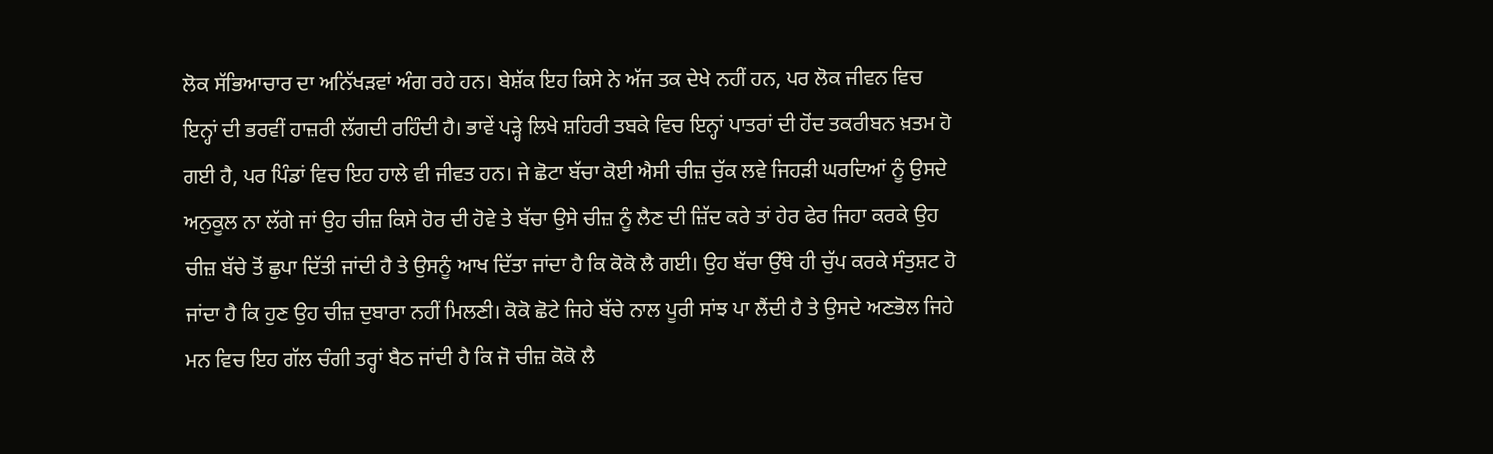ਲੋਕ ਸੱਭਿਆਚਾਰ ਦਾ ਅਨਿੱਖੜਵਾਂ ਅੰਗ ਰਹੇ ਹਨ। ਬੇਸ਼ੱਕ ਇਹ ਕਿਸੇ ਨੇ ਅੱਜ ਤਕ ਦੇਖੇ ਨਹੀਂ ਹਨ, ਪਰ ਲੋਕ ਜੀਵਨ ਵਿਚ ਇਨ੍ਹਾਂ ਦੀ ਭਰਵੀਂ ਹਾਜ਼ਰੀ ਲੱਗਦੀ ਰਹਿੰਦੀ ਹੈ। ਭਾਵੇਂ ਪੜ੍ਹੇ ਲਿਖੇ ਸ਼ਹਿਰੀ ਤਬਕੇ ਵਿਚ ਇਨ੍ਹਾਂ ਪਾਤਰਾਂ ਦੀ ਹੋਂਦ ਤਕਰੀਬਨ ਖ਼ਤਮ ਹੋ ਗਈ ਹੈ, ਪਰ ਪਿੰਡਾਂ ਵਿਚ ਇਹ ਹਾਲੇ ਵੀ ਜੀਵਤ ਹਨ। ਜੇ ਛੋਟਾ ਬੱਚਾ ਕੋਈ ਐਸੀ ਚੀਜ਼ ਚੁੱਕ ਲਵੇ ਜਿਹੜੀ ਘਰਦਿਆਂ ਨੂੰ ਉਸਦੇ ਅਨੁਕੂਲ ਨਾ ਲੱਗੇ ਜਾਂ ਉਹ ਚੀਜ਼ ਕਿਸੇ ਹੋਰ ਦੀ ਹੋਵੇ ਤੇ ਬੱਚਾ ਉਸੇ ਚੀਜ਼ ਨੂੰ ਲੈਣ ਦੀ ਜ਼ਿੱਦ ਕਰੇ ਤਾਂ ਹੇਰ ਫੇਰ ਜਿਹਾ ਕਰਕੇ ਉਹ ਚੀਜ਼ ਬੱਚੇ ਤੋਂ ਛੁਪਾ ਦਿੱਤੀ ਜਾਂਦੀ ਹੈ ਤੇ ਉਸਨੂੰ ਆਖ ਦਿੱਤਾ ਜਾਂਦਾ ਹੈ ਕਿ ਕੋਕੋ ਲੈ ਗਈ। ਉਹ ਬੱਚਾ ਉੱਥੇ ਹੀ ਚੁੱਪ ਕਰਕੇ ਸੰਤੁਸ਼ਟ ਹੋ ਜਾਂਦਾ ਹੈ ਕਿ ਹੁਣ ਉਹ ਚੀਜ਼ ਦੁਬਾਰਾ ਨਹੀਂ ਮਿਲਣੀ। ਕੋਕੋ ਛੋਟੇ ਜਿਹੇ ਬੱਚੇ ਨਾਲ ਪੂਰੀ ਸਾਂਝ ਪਾ ਲੈਂਦੀ ਹੈ ਤੇ ਉਸਦੇ ਅਣਭੋਲ ਜਿਹੇ ਮਨ ਵਿਚ ਇਹ ਗੱਲ ਚੰਗੀ ਤਰ੍ਹਾਂ ਬੈਠ ਜਾਂਦੀ ਹੈ ਕਿ ਜੋ ਚੀਜ਼ ਕੋਕੋ ਲੈ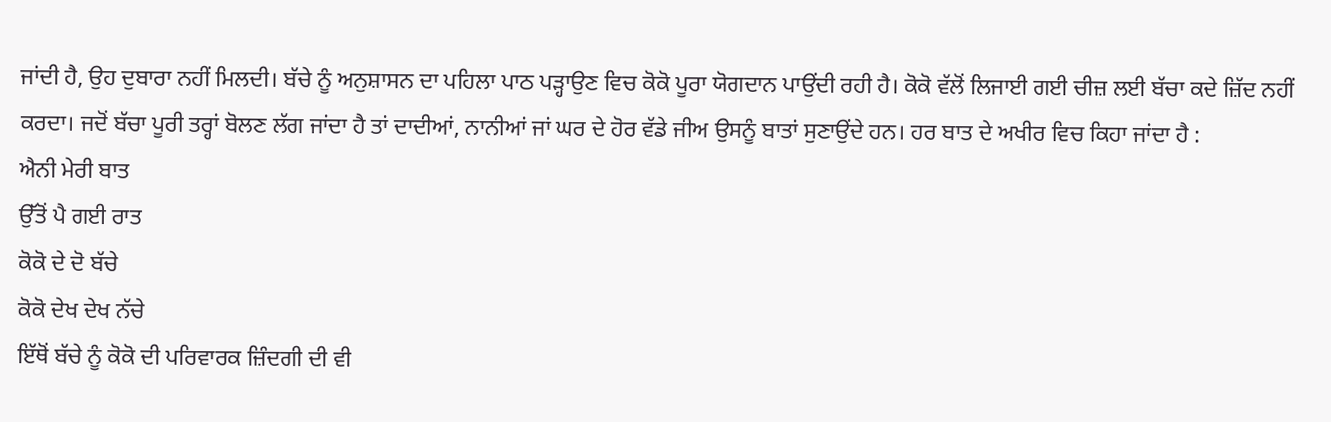ਜਾਂਦੀ ਹੈ, ਉਹ ਦੁਬਾਰਾ ਨਹੀਂ ਮਿਲਦੀ। ਬੱਚੇ ਨੂੰ ਅਨੁਸ਼ਾਸਨ ਦਾ ਪਹਿਲਾ ਪਾਠ ਪੜ੍ਹਾਉਣ ਵਿਚ ਕੋਕੋ ਪੂਰਾ ਯੋਗਦਾਨ ਪਾਉਂਦੀ ਰਹੀ ਹੈ। ਕੋਕੋ ਵੱਲੋਂ ਲਿਜਾਈ ਗਈ ਚੀਜ਼ ਲਈ ਬੱਚਾ ਕਦੇ ਜ਼ਿੱਦ ਨਹੀਂ ਕਰਦਾ। ਜਦੋਂ ਬੱਚਾ ਪੂਰੀ ਤਰ੍ਹਾਂ ਬੋਲਣ ਲੱਗ ਜਾਂਦਾ ਹੈ ਤਾਂ ਦਾਦੀਆਂ, ਨਾਨੀਆਂ ਜਾਂ ਘਰ ਦੇ ਹੋਰ ਵੱਡੇ ਜੀਅ ਉਸਨੂੰ ਬਾਤਾਂ ਸੁਣਾਉਂਦੇ ਹਨ। ਹਰ ਬਾਤ ਦੇ ਅਖੀਰ ਵਿਚ ਕਿਹਾ ਜਾਂਦਾ ਹੈ :
ਐਨੀ ਮੇਰੀ ਬਾਤ
ਉੱਤੋਂ ਪੈ ਗਈ ਰਾਤ
ਕੋਕੋ ਦੇ ਦੋ ਬੱਚੇ
ਕੋਕੋ ਦੇਖ ਦੇਖ ਨੱਚੇ
ਇੱਥੋਂ ਬੱਚੇ ਨੂੰ ਕੋਕੋ ਦੀ ਪਰਿਵਾਰਕ ਜ਼ਿੰਦਗੀ ਦੀ ਵੀ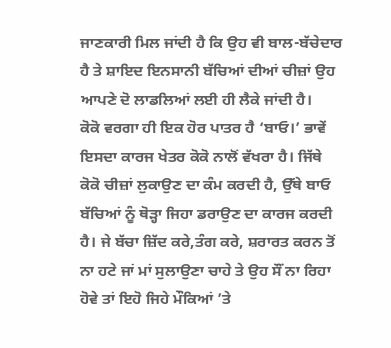ਜਾਣਕਾਰੀ ਮਿਲ ਜਾਂਦੀ ਹੈ ਕਿ ਉਹ ਵੀ ਬਾਲ-ਬੱਚੇਦਾਰ ਹੈ ਤੇ ਸ਼ਾਇਦ ਇਨਸਾਨੀ ਬੱਚਿਆਂ ਦੀਆਂ ਚੀਜ਼ਾਂ ਉਹ ਆਪਣੇ ਦੋ ਲਾਡਲਿਆਂ ਲਈ ਹੀ ਲੈਕੇ ਜਾਂਦੀ ਹੈ।
ਕੋਕੋ ਵਰਗਾ ਹੀ ਇਕ ਹੋਰ ਪਾਤਰ ਹੈ ‘ਬਾਓ।’ ਭਾਵੇਂ ਇਸਦਾ ਕਾਰਜ ਖੇਤਰ ਕੋਕੋ ਨਾਲੋਂ ਵੱਖਰਾ ਹੈ। ਜਿੱਥੇ ਕੋਕੋ ਚੀਜ਼ਾਂ ਲੁਕਾਉਣ ਦਾ ਕੰਮ ਕਰਦੀ ਹੈ, ਉੱਥੇ ਬਾਓ ਬੱਚਿਆਂ ਨੂੰ ਥੋੜ੍ਹਾ ਜਿਹਾ ਡਰਾਉਣ ਦਾ ਕਾਰਜ ਕਰਦੀ ਹੈ। ਜੇ ਬੱਚਾ ਜ਼ਿੱਦ ਕਰੇ,ਤੰਗ ਕਰੇ, ਸ਼ਰਾਰਤ ਕਰਨ ਤੋਂ ਨਾ ਹਟੇ ਜਾਂ ਮਾਂ ਸੁਲਾਉਣਾ ਚਾਹੇ ਤੇ ਉਹ ਸੌਂ ਨਾ ਰਿਹਾ ਹੋਵੇ ਤਾਂ ਇਹੋ ਜਿਹੇ ਮੌਕਿਆਂ ’ਤੇ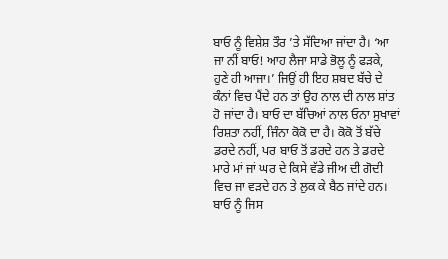ਬਾਓ ਨੂੰ ਵਿਸ਼ੇਸ਼ ਤੌਰ ’ਤੇ ਸੱਦਿਆ ਜਾਂਦਾ ਹੈ। ‘ਆ ਜਾ ਨੀਂ ਬਾਓ! ਆਹ ਲੈਜਾ ਸਾਡੇ ਭੋਲੂ ਨੂੰ ਫੜਕੇ, ਹੁਣੇ ਹੀ ਆਜਾ।’ ਜਿਉਂ ਹੀ ਇਹ ਸ਼ਬਦ ਬੱਚੇ ਦੇ ਕੰਨਾਂ ਵਿਚ ਪੈਂਦੇ ਹਨ ਤਾਂ ਉਹ ਨਾਲ ਦੀ ਨਾਲ ਸ਼ਾਂਤ ਹੋ ਜਾਂਦਾ ਹੈ। ਬਾਓ ਦਾ ਬੱਚਿਆਂ ਨਾਲ ਓਨਾ ਸੁਖਾਵਾਂ ਰਿਸ਼ਤਾ ਨਹੀਂ, ਜਿੰਨਾ ਕੋਕੋ ਦਾ ਹੈ। ਕੋਕੋ ਤੋਂ ਬੱਚੇ ਡਰਦੇ ਨਹੀਂ, ਪਰ ਬਾਓ ਤੋਂ ਡਰਦੇ ਹਨ ਤੇ ਡਰਦੇ ਮਾਰੇ ਮਾਂ ਜਾਂ ਘਰ ਦੇ ਕਿਸੇ ਵੱਡੇ ਜੀਅ ਦੀ ਗੋਦੀ ਵਿਚ ਜਾ ਵੜਦੇ ਹਨ ਤੇ ਲੁਕ ਕੇ ਬੈਠ ਜਾਂਦੇ ਹਨ। ਬਾਓ ਨੂੰ ਜਿਸ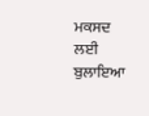ਮਕਸਦ ਲਈ ਬੁਲਾਇਆ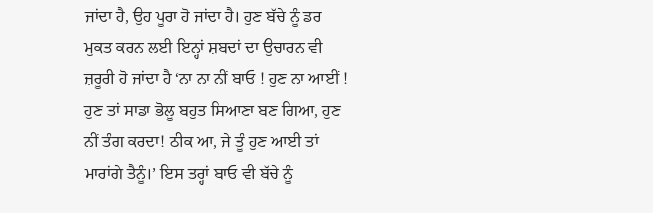ਜਾਂਦਾ ਹੈ, ਉਹ ਪੂਰਾ ਹੋ ਜਾਂਦਾ ਹੈ। ਹੁਣ ਬੱਚੇ ਨੂੰ ਡਰ ਮੁਕਤ ਕਰਨ ਲਈ ਇਨ੍ਹਾਂ ਸ਼ਬਦਾਂ ਦਾ ਉਚਾਰਨ ਵੀ ਜ਼ਰੂਰੀ ਹੋ ਜਾਂਦਾ ਹੈ ‘ਨਾ ਨਾ ਨੀਂ ਬਾਓ ! ਹੁਣ ਨਾ ਆਈਂ ! ਹੁਣ ਤਾਂ ਸਾਡਾ ਭੋਲੂ ਬਹੁਤ ਸਿਆਣਾ ਬਣ ਗਿਆ, ਹੁਣ ਨੀਂ ਤੰਗ ਕਰਦਾ! ਠੀਕ ਆ, ਜੇ ਤੂੰ ਹੁਣ ਆਈ ਤਾਂ ਮਾਰਾਂਗੇ ਤੈਨੂੰ।’ ਇਸ ਤਰ੍ਹਾਂ ਬਾਓ ਵੀ ਬੱਚੇ ਨੂੰ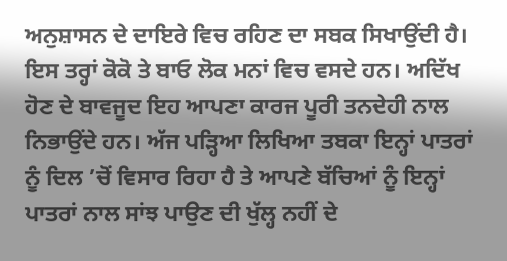ਅਨੁਸ਼ਾਸਨ ਦੇ ਦਾਇਰੇ ਵਿਚ ਰਹਿਣ ਦਾ ਸਬਕ ਸਿਖਾਉਂਦੀ ਹੈ।
ਇਸ ਤਰ੍ਹਾਂ ਕੋਕੋ ਤੇ ਬਾਓ ਲੋਕ ਮਨਾਂ ਵਿਚ ਵਸਦੇ ਹਨ। ਅਦਿੱਖ ਹੋਣ ਦੇ ਬਾਵਜੂਦ ਇਹ ਆਪਣਾ ਕਾਰਜ ਪੂਰੀ ਤਨਦੇਹੀ ਨਾਲ ਨਿਭਾਉਂਦੇ ਹਨ। ਅੱਜ ਪੜ੍ਹਿਆ ਲਿਖਿਆ ਤਬਕਾ ਇਨ੍ਹਾਂ ਪਾਤਰਾਂ ਨੂੰ ਦਿਲ ’ਚੋਂ ਵਿਸਾਰ ਰਿਹਾ ਹੈ ਤੇ ਆਪਣੇ ਬੱਚਿਆਂ ਨੂੰ ਇਨ੍ਹਾਂ ਪਾਤਰਾਂ ਨਾਲ ਸਾਂਝ ਪਾਉਣ ਦੀ ਖੁੱਲ੍ਹ ਨਹੀਂ ਦੇ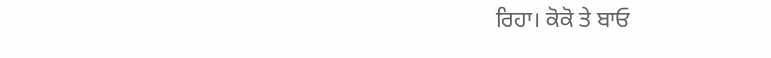ਰਿਹਾ। ਕੋਕੋ ਤੇ ਬਾਓ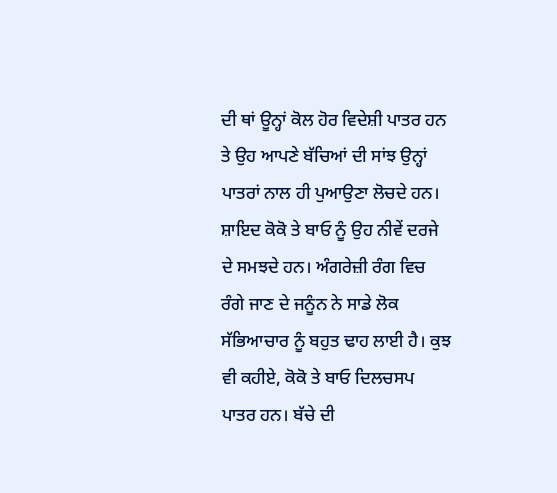ਦੀ ਥਾਂ ਊਨ੍ਹਾਂ ਕੋਲ ਹੋਰ ਵਿਦੇਸ਼ੀ ਪਾਤਰ ਹਨ ਤੇ ਉਹ ਆਪਣੇ ਬੱਚਿਆਂ ਦੀ ਸਾਂਝ ਉਨ੍ਹਾਂ ਪਾਤਰਾਂ ਨਾਲ ਹੀ ਪੁਆਉਣਾ ਲੋਚਦੇ ਹਨ। ਸ਼ਾਇਦ ਕੋਕੋ ਤੇ ਬਾਓ ਨੂੰ ਉਹ ਨੀਵੇਂ ਦਰਜੇ ਦੇ ਸਮਝਦੇ ਹਨ। ਅੰਗਰੇਜ਼ੀ ਰੰਗ ਵਿਚ ਰੰਗੇ ਜਾਣ ਦੇ ਜਨੂੰਨ ਨੇ ਸਾਡੇ ਲੋਕ ਸੱਭਿਆਚਾਰ ਨੂੰ ਬਹੁਤ ਢਾਹ ਲਾਈ ਹੈ। ਕੁਝ ਵੀ ਕਹੀਏ, ਕੋਕੋ ਤੇ ਬਾਓ ਦਿਲਚਸਪ ਪਾਤਰ ਹਨ। ਬੱਚੇ ਦੀ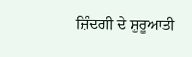ਜ਼ਿੰਦਗੀ ਦੇ ਸ਼ੁਰੂਆਤੀ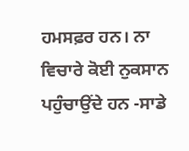ਹਮਸਫ਼ਰ ਹਨ। ਨਾ ਵਿਚਾਰੇ ਕੋਈ ਨੁਕਸਾਨ ਪਹੁੰਚਾਉਂਦੇ ਹਨ -ਸਾਡੇ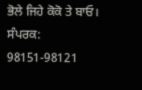ਭੋਲੇ ਜਿਹੇ ਕੋਕੋ ਤੇ ਬਾਓ।
ਸੰਪਰਕ: 98151-98121